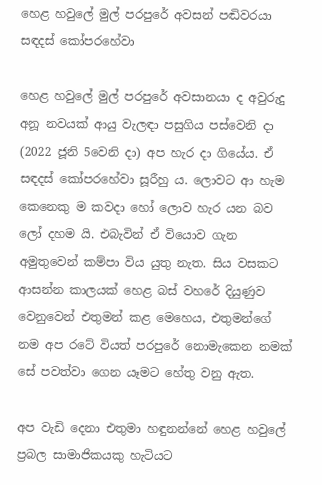හෙළ හවුලේ මුල් පරපුරේ අවසන් පඬිවරයා සඳදස් කෝපරහේවා

හෙළ හවුලේ මුල් පරපුරේ අවසානයා ද අවුරුදු අනූ නවයක් ආයු වැලඳා පසුගිය පස්වෙනි දා (2022 ජූනි 5වෙනි දා) අප හැර දා ගියේය. ඒ සඳදස් කෝපරහේවා සූරීහු ය. ලොවට ආ හැම කෙනෙකු ම කවදා හෝ ලොව හැර යන බව ලෝ දහම යි. එබැවින් ඒ වියොව ගැන අමුතුවෙන් කම්පා විය යුතු නැත. සිය වසකට ආසන්න කාලයක් හෙළ බස් වහරේ දියුණුව වෙනුවෙන් එතුමන් කළ මෙහෙය, එතුමන්ගේ නම අප රටේ වියත් පරපුරේ නොමැකෙන නමක් සේ පවත්වා ගෙන යෑමට හේතු වනු ඇත.

අප වැඩි දෙනා එතුමා හඳුනන්නේ හෙළ හවුලේ ප්‍රබල සාමාජිකයකු හැටියට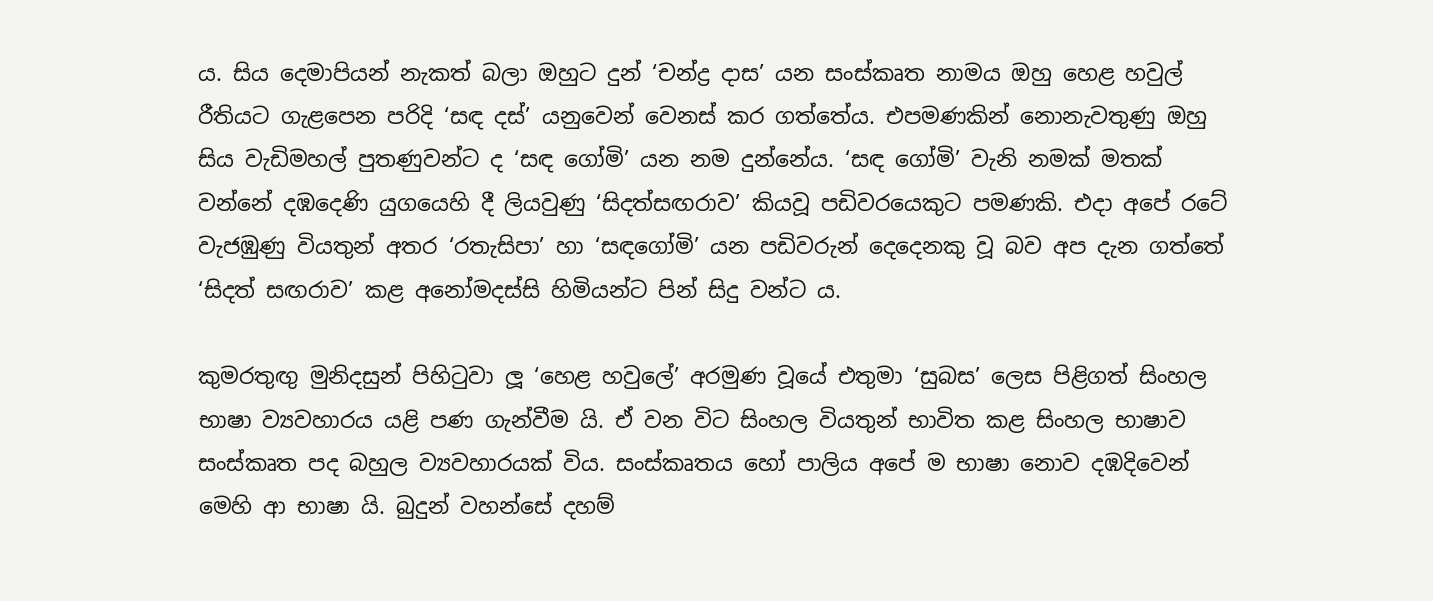ය. සිය දෙමාපියන් නැකත් බලා ඔහුට දුන් ‘චන්ද්‍ර දාස’ යන සංස්කෘත නාමය ඔහු හෙළ හවුල් රීතියට ගැළපෙන පරිදි ‘සඳ දස්’ යනුවෙන් වෙනස් කර ගත්තේය. එපමණකින් නොනැවතුණු ඔහු සිය වැඩිමහල් පුතණුවන්ට ද ‘සඳ ගෝමි’ යන නම දුන්නේය. ‘සඳ ගෝමි’ වැනි නමක් මතක් වන්නේ දඹදෙණි යුගයෙහි දී ලියවුණු ‘සිදත්සඟරාව’ කියවූ පඩිවරයෙකුට පමණකි. එදා අපේ රටේ වැජඹුණු වියතුන් අතර ‘රතැසිපා’ හා ‘සඳගෝමි’ යන පඩිවරුන් දෙදෙනකු වූ බව අප දැන ගත්තේ ‘සිදත් සඟරාව’ කළ අනෝමදස්සි හිමියන්ට පින් සිදු වන්ට ය.

කුමරතුඟු මුනිදසුන් පිහිටුවා ලූ ‘හෙළ හවුලේ’ අරමුණ වූයේ එතුමා ‘සුබස’ ලෙස පිළිගත් සිංහල භාෂා ව්‍යවහාරය යළි පණ ගැන්වීම යි. ඒ වන විට සිංහල වියතුන් භාවිත කළ සිංහල භාෂාව සංස්කෘත පද බහුල ව්‍යවහාරයක් විය. සංස්කෘතය හෝ පාලිය අපේ ම භාෂා නොව දඹදිවෙන් මෙහි ආ භාෂා යි. බුදුන් වහන්සේ දහම්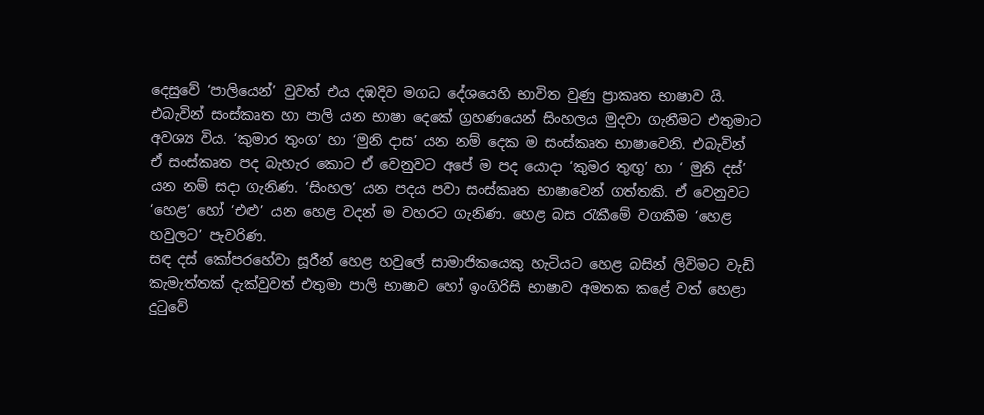දෙසුවේ ‘පාලියෙන්’ වුවත් එය දඹදිව මගධ දේශයෙහි භාවිත වුණු ප්‍රාකෘත භාෂාව යි.
එබැවින් සංස්කෘත හා පාලි යන භාෂා දෙකේ ග්‍රහණයෙන් සිංහලය මුදවා ගැනීමට එතුමාට අවශ්‍ය විය. ‘කුමාර තුංග’ හා ‘මුනි දාස’ යන නම් දෙක ම සංස්කෘත භාෂාවෙනි. එබැවින් ඒ සංස්කෘත පද බැහැර කොට ඒ වෙනුවට අපේ ම පද යොදා ‘කුමර තුඟු’ හා ‘ මුනි දස්’ යන නම් සදා ගැනිණ. ‘සිංහල’ යන පදය පවා සංස්කෘත භාෂාවෙන් ගත්තකි. ඒ වෙනුවට ‘හෙළ’ හෝ ‘එළු’ යන හෙළ වදන් ම වහරට ගැනිණ. හෙළ බස රැකීමේ වගකීම ‘හෙළ හවුලට’ පැවරිණ.
සඳ දස් කෝපරහේවා සූරීන් හෙළ හවුලේ සාමාජිකයෙකු හැටියට හෙළ බසින් ලිවිමට වැඩි කැමැත්තක් දැක්වුවත් එතුමා පාලි භාෂාව හෝ ඉංගිරිසි භාෂාව අමතක කළේ වත් හෙළා දුටුවේ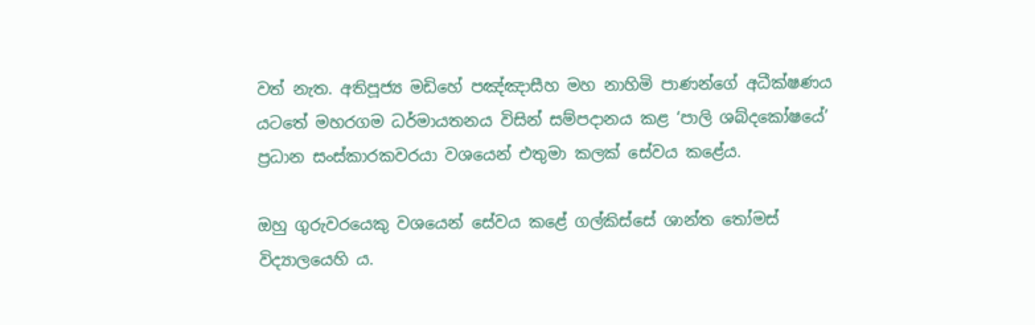වත් නැත. අතිපූජ්‍ය මඩිහේ පඤ්ඤාසීහ මහ නාහිමි පාණන්ගේ අධීක්ෂණය යටතේ මහරගම ධර්මායතනය විසින් සම්පදානය කළ ‘පාලි ශබ්දකෝෂයේ’ ප්‍රධාන සංස්කාරකවරයා වශයෙන් එතුමා කලක් සේවය කළේය.

ඔහු ගුරුවරයෙකු වශයෙන් සේවය කළේ ගල්කිස්සේ ශාන්ත තෝමස් විද්‍යාලයෙහි ය.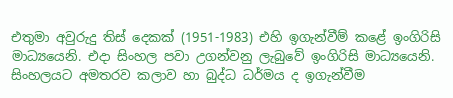එතුමා අවුරුදු තිස් දෙකක් (1951-1983) එහි ඉගැන්වීම් කළේ ඉංගිරිසි මාධ්‍යයෙනි. එදා සිංහල පවා උගන්වනු ලැබුවේ ඉංගිරිසි මාධ්‍යයෙනි. සිංහලයට අමතරව කලාව හා බුද්ධ ධර්මය ද ඉගැන්වීම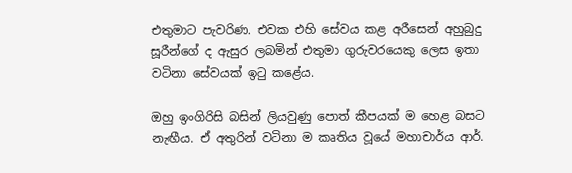එතුමාට පැවරිණ. එවක එහි සේවය කළ අරීසෙන් අහුබුදු සූරීන්ගේ ද ඇසුර ලබමින් එතුමා ගුරුවරයෙකු ලෙස ඉතා වටිනා සේවයක් ඉටු කළේය.

ඔහු ඉංගිරිසි බසින් ලියවුණු පොත් කීපයක් ම හෙළ බසට නැඟීය. ඒ අතුරින් වටිනා ම කෘතිය වූයේ මහාචාර්ය ආර්.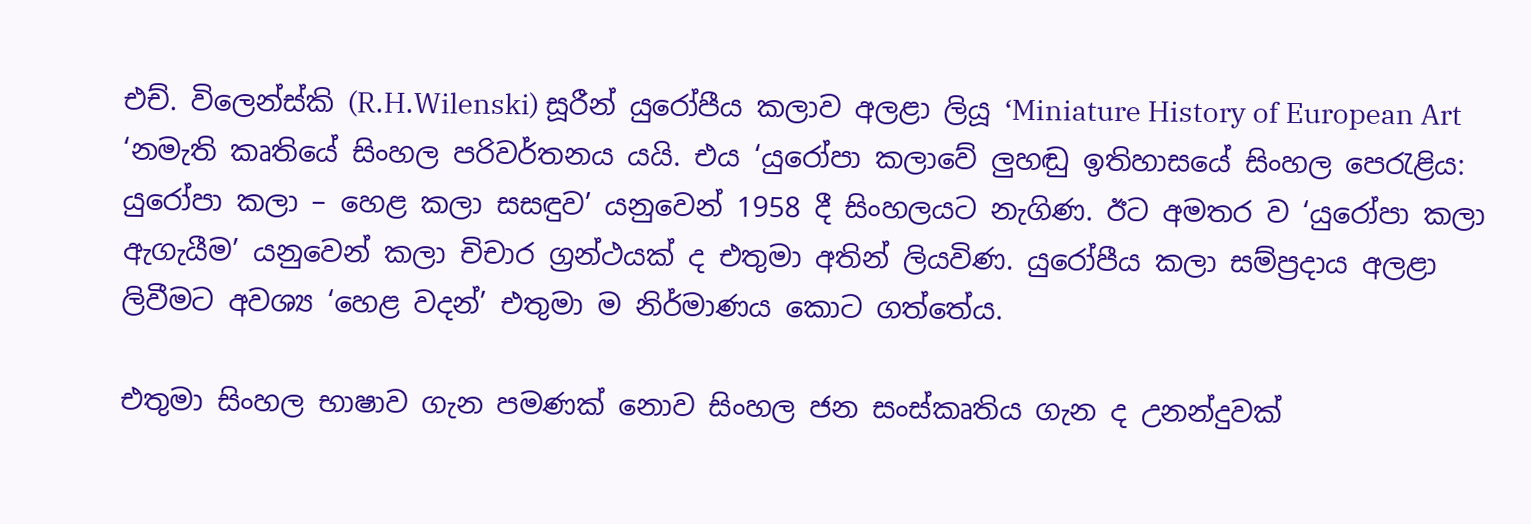එච්. විලෙන්ස්කි (R.H.Wilenski) සූරීන් යුරෝපීය කලාව අලළා ලියූ ‘Miniature History of European Art ‘නමැති කෘතියේ සිංහල පරිවර්තනය යයි. එය ‘යුරෝපා කලාවේ ලුහඬු ඉතිහාසයේ සිංහල පෙරැළිය: යුරෝපා කලා – හෙළ කලා සසඳුව’ යනුවෙන් 1958 දී සිංහලයට නැගිණ. ඊට අමතර ව ‘යුරෝපා කලා ඇගැයීම’ යනුවෙන් කලා චිචාර ග්‍රන්ථයක් ද එතුමා අතින් ලියවිණ. යුරෝපීය කලා සම්ප්‍රදාය අලළා ලිවීමට අවශ්‍ය ‘හෙළ වදන්’ එතුමා ම නිර්මාණය කොට ගත්තේය.

එතුමා සිංහල භාෂාව ගැන පමණක් නොව සිංහල ජන සංස්කෘතිය ගැන ද උනන්දුවක්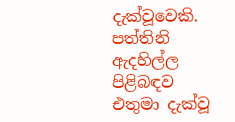දැක්වූවෙකි. පත්තිනි ඇදහිල්ල පිළිබඳව එතුමා දැක්වූ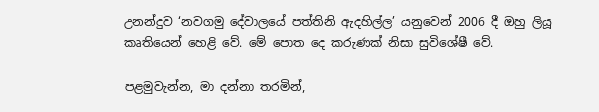උනන්දුව ‘නවගමු දේවාලයේ පත්තිනි ඇදහිල්ල’ යනුවෙන් 2006 දී ඔහු ලියූ කෘතියෙන් හෙළි වේ. මේ පොත දෙ කරුණක් නිසා සුවිශේෂී වේ.

පළමුවැන්න, මා දන්නා තරමින්,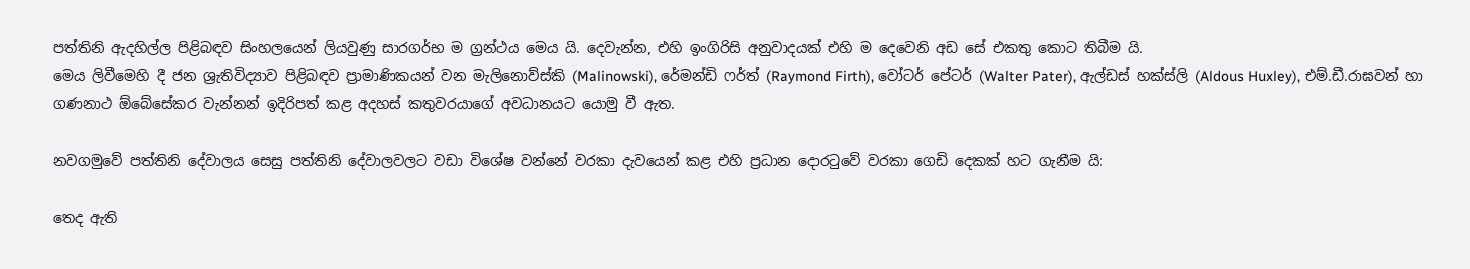පත්තිනි ඇදහිල්ල පිළිබඳව සිංහලයෙන් ලියවුණු සාරගර්භ ම ග්‍රන්ථය මෙය යි. දෙවැන්න, එහි ඉංගිරිසි අනුවාදයක් එහි ම දෙවෙනි අඩ සේ එකතු කොට තිබීම යි.
මෙය ලිවීමෙහි දී ජන ශ්‍රැතිවිද්‍යාව පිළිබඳව ප්‍රාමාණිකයන් වන මැලිනොව්ස්කි (Malinowski), රේමන්ඩි ෆර්ත් (Raymond Firth), වෝටර් පේටර් (Walter Pater), ඇල්ඩස් හක්ස්ලි (Aldous Huxley), එම්.ඩී.රාඝවන් හා ගණනාථ ඕබේසේකර වැන්නන් ඉදිරිපත් කළ අදහස් කතුවරයාගේ අවධානයට යොමු වී ඇත.

නවගමුවේ පත්තිනි දේවාලය සෙසු පත්තිනි දේවාලවලට වඩා විශේෂ වන්නේ වරකා දැවයෙන් කළ එහි ප්‍රධාන දොරටුවේ වරකා ගෙඩි දෙකක් හට ගැනීම යි:

තෙද ඇති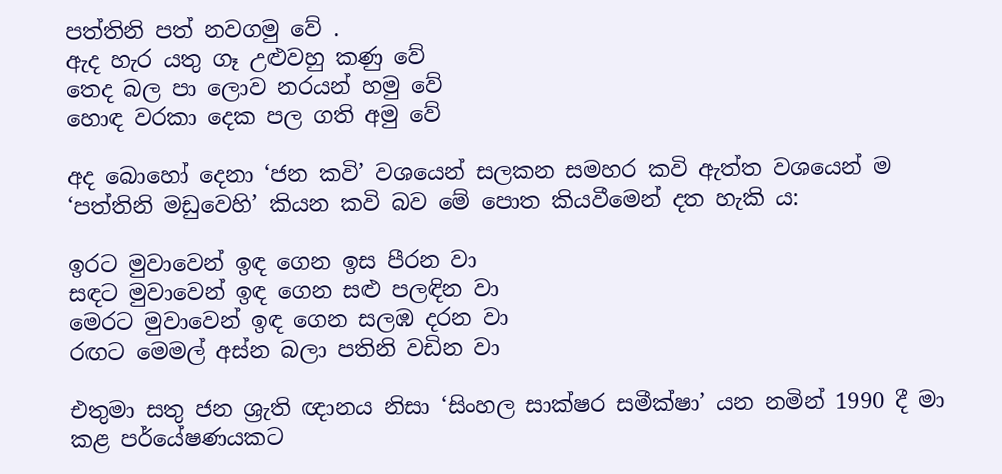පත්තිනි පත් නවගමු වේ .
ඇද හැර යතු ගෑ උළුවහු කණු වේ
තෙද බල පා ලොව නරයන් හමු වේ
හොඳ වරකා දෙක පල ගති අමු වේ

අද බොහෝ දෙනා ‘ජන කවි’ වශයෙන් සලකන සමහර කවි ඇත්ත වශයෙන් ම ‘පත්තිනි මඩුවෙහි’ කියන කවි බව මේ පොත කියවීමෙන් දත හැකි ය:

ඉරට මුවාවෙන් ඉඳ ගෙන ඉස පීරන වා
සඳට මුවාවෙන් ඉඳ ගෙන සළු පලඳින වා
මෙරට මුවාවෙන් ඉඳ ගෙන සලඹ දරන වා
රඟට මෙමල් අස්න බලා පතිනි වඩින වා

එතුමා සතු ජන ශ්‍රැති ඥානය නිසා ‘සිංහල සාක්ෂර සමීක්ෂා’ යන නමින් 1990 දී මා කළ පර්යේෂණයකට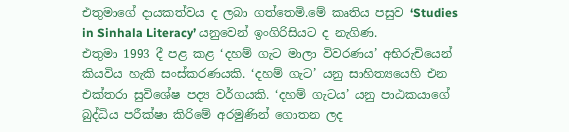එතුමාගේ දායකත්වය ද ලබා ගත්තෙමි.මේ කෘතිය පසුව ‘Studies in Sinhala Literacy’ යනුවෙන් ඉංගිරිසියට ද නැගිණ.
එතුමා 1993 දී පළ කළ ‘දහම් ගැට මාලා විවරණය’ අභිරුචියෙන් කියවිය හැකි සංස්කරණයකි. ‘දහම් ගැට’ යනු සාහිත්‍යයෙහි එන එක්තරා සුවිශේෂ පද්‍ය වර්ගයකි. ‘දහම් ගැටය’ යනු පාඨකයාගේ බුද්ධිය පරීක්ෂා කිරිමේ අරමුණින් ගොතන ලද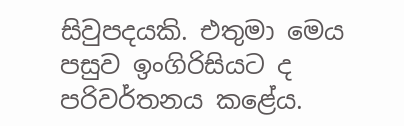සිවුපදයකි. එතුමා මෙය පසුව ඉංගිරිසියට ද පරිවර්තනය කළේය.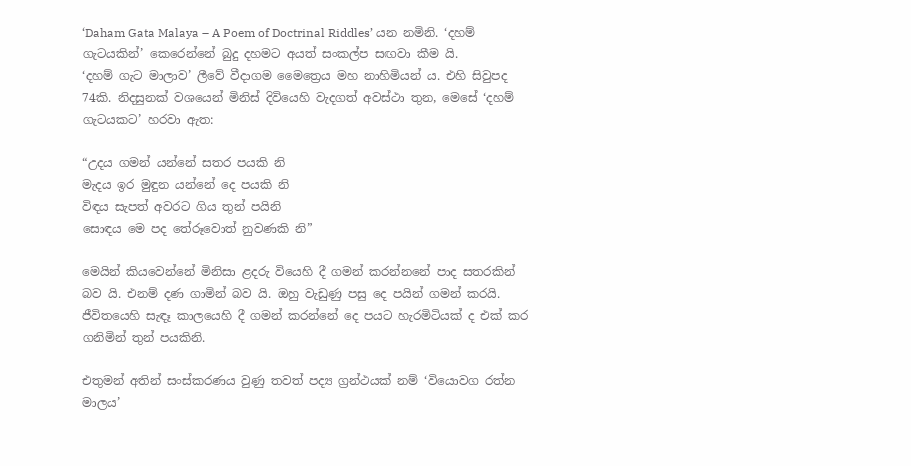‘Daham Gata Malaya – A Poem of Doctrinal Riddles’ යන නමිනි. ‘දහම් ගැටයකින්’ කෙරෙන්නේ බුදු දහමට අයත් සංකල්ප සඟවා කීම යි.
‘දහම් ගැට මාලාව’ ලීවේ වීදාගම මෛත්‍රෙය මහ නාහිමියන් ය. එහි සිවුපද 74කි. නිදසුනක් වශයෙන් මිනිස් දිවියෙහි වැදගත් අවස්ථා තුන, මෙසේ ‘දහම් ගැටයකට’ හරවා ඇත:

“උදය ගමන් යන්නේ සතර පයකි නි
මැදය ඉර මුඳුන යන්නේ දෙ පයකි නි
විඳය සැපත් අවරට ගිය තුන් පයිනි
සොඳය මෙ පද තේරූවොත් නුවණකි නි”

මෙයින් කියවෙන්නේ මිනිසා ළදරු වියෙහි දී ගමන් කරන්නනේ පාද සතරකින් බව යි. එනම් දණ ගාමින් බව යි. ඔහු වැඩුණු පසු දෙ පයින් ගමන් කරයි. ජීවිතයෙහි සැඳෑ කාලයෙහි දී ගමන් කරන්නේ දෙ පයට හැරමිටියක් ද එක් කර ගනිමින් තුන් පයකිනි.

එතුමන් අතින් සංස්කරණය වුණු තවත් පද්‍ය ග්‍රන්ථයක් නම් ‘වියොවග රත්න මාලය’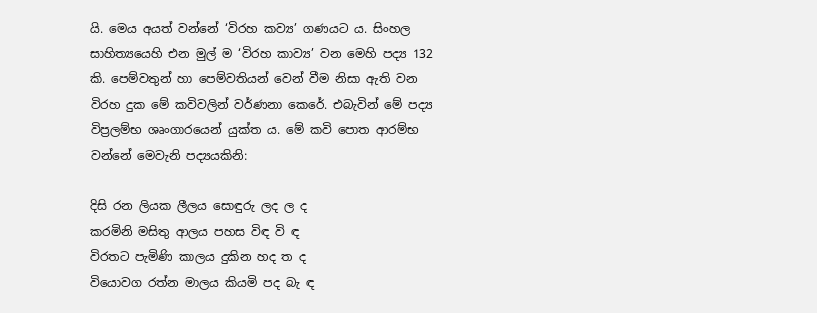යි. මෙය අයත් වන්නේ ‘විරහ කව්‍ය’ ගණයට ය. සිංහල සාහිත්‍යයෙහි එන මුල් ම ‘විරහ කාව්‍ය’ වන මෙහි පද්‍ය 132 කි. පෙම්වතුන් හා පෙම්වතියන් වෙන් වීම නිසා ඇති වන විරහ දුක මේ කවිවලින් වර්ණනා කෙරේ. එබැවින් මේ පද්‍ය විප්‍රලම්භ ශෘංගාරයෙන් යුක්ත ය. මේ කවි පොත ආරම්භ වන්නේ මෙවැනි පද්‍යයකිනි:

දිසි රන ලියක ලීලය සොඳුරු ලද ල ද
කරමිනි මසිතු ආලය පහස විඳ වි ඳ
විරතට පැමිණි කාලය දුකින හද ත ද
වියොවග රත්න මාලය කියමි පද බැ ඳ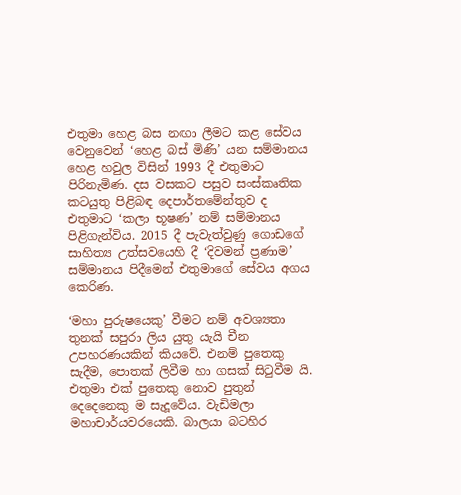එතුමා හෙළ බස නඟා ලීමට කළ සේවය වෙනුවෙන් ‘හෙළ බස් මිණි’ යන සම්මානය හෙළ හවුල විසින් 1993 දී එතුමාට පිරිනැමිණ. දස වසකට පසුව සංස්කෘතික කටයුතු පිළිබඳ දෙපාර්තමේන්තුව ද එතුමාට ‘කලා භූෂණ’ නම් සම්මානය පිළිගැන්විය. 2015 දී පැවැත්වුණු ගොඩගේ සාහිත්‍ය උත්සවයෙහි දී ‘දිවමන් ප්‍රණාම’ සම්මානය පිදීමෙන් එතුමාගේ සේවය අගය කෙරිණ.

‘මහා පුරුෂයෙකු’ වීමට නම් අවශ්‍යතා තුනක් සපුරා ලිය යුතු යැයි චීන උපහරණයකින් කියවේ. එනම් පුතෙකු සැදීම, පොතක් ලිවීම හා ගසක් සිටුවීම යි.
එතුමා එක් පුතෙකු නොව පුතුන් දෙදෙනෙකු ම සැදූවේය. වැඩිමලා මහාචාර්යවරයෙකි. බාලයා බටහිර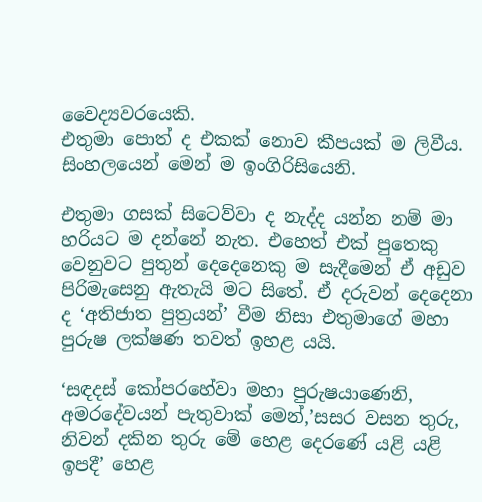වෛද්‍යවරයෙකි.
එතුමා පොත් ද එකක් නොව කීපයක් ම ලිවීය. සිංහලයෙන් මෙන් ම ඉංගිරිසියෙනි.

එතුමා ගසක් සිටෙව්වා ද නැද්ද යන්න නම් මා හරියට ම දන්නේ නැත. එහෙත් එක් පුතෙකු වෙනුවට පුතුන් දෙදෙනෙකු ම සැදීමෙන් ඒ අඩුව පිරිමැසෙනු ඇතැයි මට සිතේ. ඒ දරුවන් දෙදෙනා ද ‘අතිජාත පුත්‍රයන්’ වීම නිසා එතුමාගේ මහා පුරුෂ ලක්ෂණ තවත් ඉහළ යයි.

‘සඳදස් කෝපරහේවා මහා පුරුෂයාණෙනි, අමරදේවයන් පැතුවාක් මෙන්,’සසර වසන තුරු, නිවන් දකින තුරු මේ හෙළ දෙරණේ යළි යළි ඉපදී’ හෙළ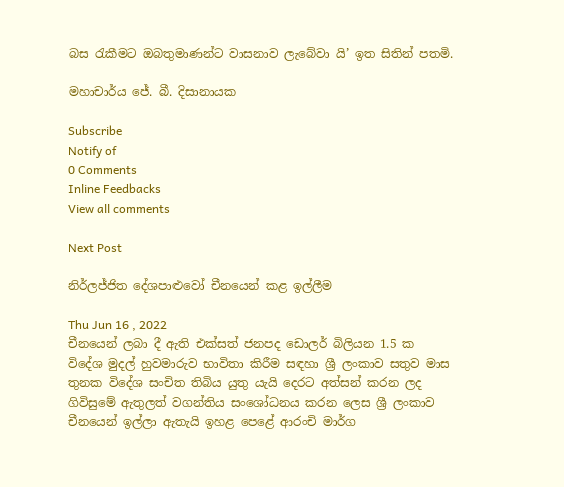බස රැකීමට ඔබතුමාණන්ට වාසනාව ලැබේවා යි’ ඉත සිතින් පතමි.

මහාචාර්ය ජේ. බී. දිසානායක

Subscribe
Notify of
0 Comments
Inline Feedbacks
View all comments

Next Post

නිර්ලජ්ජිත දේශපාළුවෝ චීනයෙන් කළ ඉල්ලීම

Thu Jun 16 , 2022
චීනයෙන් ලබා දී ඇති එක්සත් ජනපද ඩොලර් බිලියන 1.5 ක විදේශ මුදල් හුවමාරුව භාවිතා කිරීම සඳහා ශ්‍රී ලංකාව සතුව මාස තුනක විදේශ සංචිත තිබිය යුතු යැයි දෙරට අත්සන් කරන ලද ගිවිසුමේ ඇතුලත් වගන්තිය සංශෝධනය කරන ලෙස ශ්‍රී ලංකාව චීනයෙන් ඉල්ලා ඇතැයි ඉහළ පෙළේ ආරංචි මාර්ග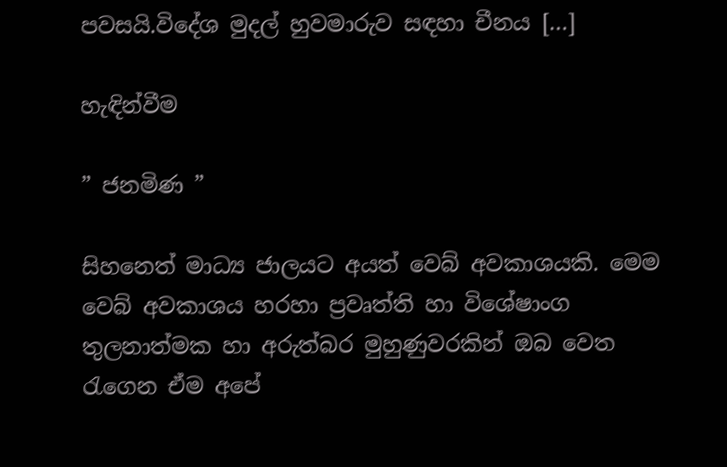පවසයි.විදේශ මුදල් හුවමාරුව සඳහා චීනය […]

හැඳින්වීම

” ජනමිණ ”

සිහනෙත් මාධ්‍ය ජාලයට අයත් වෙබ් අවකාශයකි. මෙම වෙබ් අවකාශය හරහා ප්‍රවෘත්ති හා විශේෂාංග තුලනාත්මක හා අරුත්බර මුහුණුවරකින් ඔබ වෙත රැගෙන ඒම අපේ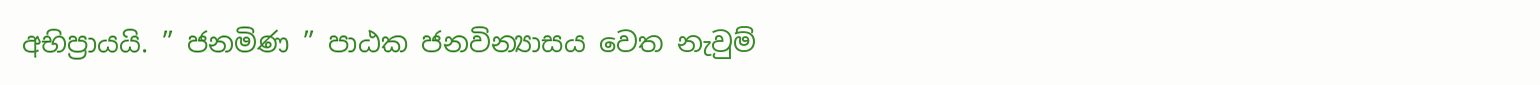අභිප්‍රායයි. ” ජනමිණ ” පාඨක ජනවින්‍යාසය වෙත නැවුම්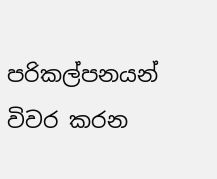පරිකල්පනයන් විවර කරන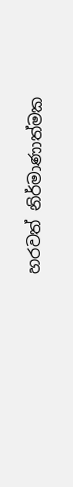හරවත් නිර්මාණාත්මක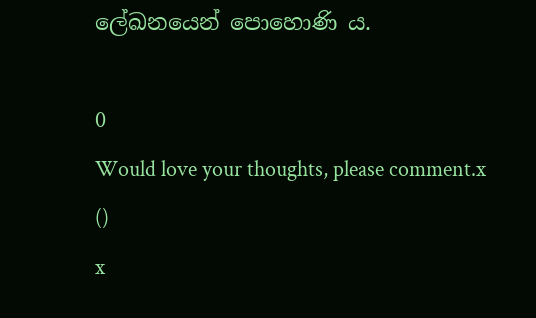ලේඛනයෙන් පොහොණි ය.

0
Would love your thoughts, please comment.x
()
x